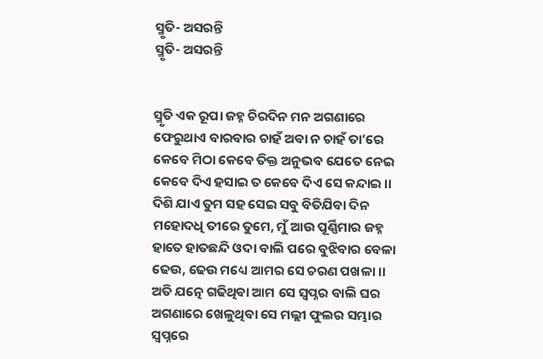ସ୍ମୃତି- ଅସରନ୍ତି
ସ୍ମୃତି- ଅସରନ୍ତି


ସ୍ମୃତି ଏକ ରୂପା ଜହ୍ନ ଚିରଦିନ ମନ ଅଗଣାରେ
ଫେରୁଥାଏ ବାରବାର ଚାହଁ ଅବା ନ ଚାହଁ ତା’ରେ
କେବେ ମିଠା କେବେ ତିକ୍ତ ଅନୁଭବ ଯେତେ ନେଇ
କେବେ ଦିଏ ହସାଇ ତ କେବେ ଦିଏ ସେ କନ୍ଦାଇ ।।
ଦିଶି ଯାଏ ତୁମ ସହ ସେଇ ସବୁ ବିତିଯିବା ଦିନ
ମହୋଦଧି ତୀରେ ତୁମେ, ମୁଁ ଆଉ ପୂର୍ଣ୍ଣିମାର ଜହ୍ନ
ହାତେ ହାତଛନ୍ଦି ଓଦା ବାଲି ପରେ ବୁଝିବାର ବେଳା
ଢେଉ, ଢେଉ ମଧ୍ୟେ ଆମର ସେ ଚରଣ ପଖଳା ।।
ଅତି ଯତ୍ନେ ଗଢିଥିବା ଆମ ସେ ସ୍ୱପ୍ନର ବାଲି ଘର
ଅଗଣାରେ ଖେଳୁଥିବା ସେ ମଲ୍ଲୀ ଫୁଲର ସମ୍ଭାର
ସ୍ୱପ୍ନରେ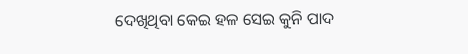ଦେଖିଥିବା କେଇ ହଳ ସେଇ କୁନି ପାଦ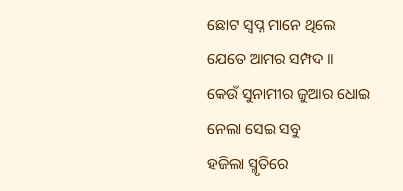ଛୋଟ ସ୍ୱପ୍ନ ମାନେ ଥିଲେ ଯେତେ ଆମର ସମ୍ପଦ ।।
କେଉଁ ସୁନାମୀର ଜୁଆର ଧୋଇ ନେଲା ସେଇ ସବୁ
ହଜିଲା ସ୍ମୃତିରେ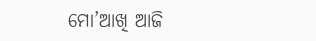ମୋ’ଆଖି ଆଜି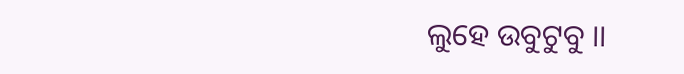ଲୁହେ ଉବୁଟୁବୁ ।।